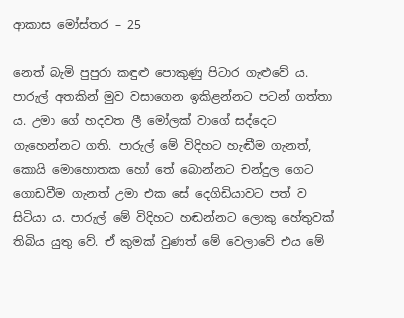ආකාස මෝස්තර – 25

නෙත් බැමි පුපුරා කඳුළු පොකුණු පිටාර ගැළුවේ ය. පාරුල් අතකින් මුව වසාගෙන ඉකිළන්නට පටන් ගත්තා ය. උමා ගේ හදවත ලී මෝලක් වාගේ සද්දෙට ගැහෙන්නට ගති. පාරුල් මේ විදිහට හැඬීම ගැනත්, කොයි මොහොතක හෝ තේ බොන්නට චන්දුල ගෙට ගොඩවීම ගැනත් උමා එක සේ දෙගිඩියාවට පත් ව සිටියා ය. පාරුල් මේ විදිහට හඬන්නට ලොකු හේතුවක් තිබිය යුතු වේ. ඒ කුමක් වුණත් මේ වෙලාවේ එය මේ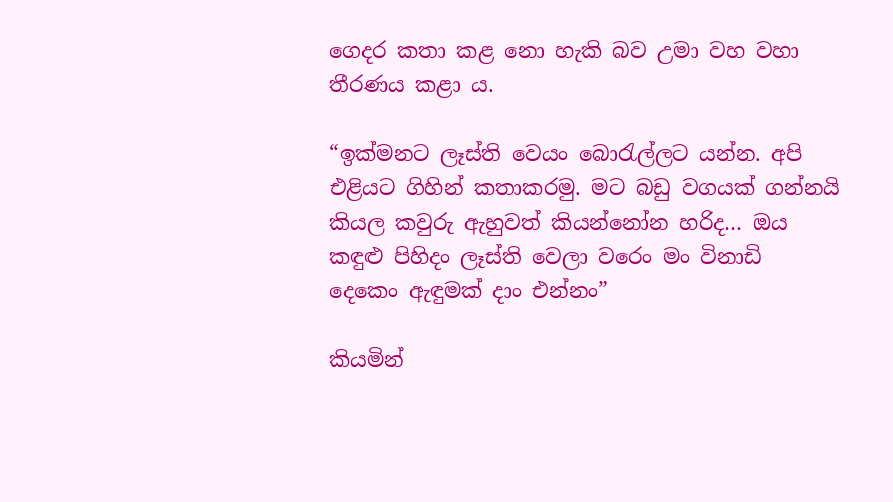ගෙදර කතා කළ නො හැකි බව උමා වහ වහා තීරණය කළා ය.

“ඉක්මනට ලෑස්ති වෙයං බොරැල්ලට යන්න. අපි එළියට ගිහින් කතාකරමු. මට බඩු වගයක් ගන්නයි කියල කවුරු ඇහුවත් කියන්නෝන හරිද… ඔය කඳුළු පිහිදං ලෑස්ති වෙලා වරෙං මං විනාඩි දෙකෙං ඇඳුමක් දාං එන්නං”

කියමින්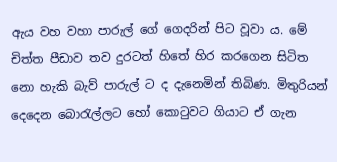ඇය වහ වහා පාරුල් ගේ ගෙදරින් පිට වූවා ය. මේ චිත්ත පීඩාව තව දුරටත් හිතේ හිර කරගෙන සිටිත නො හැකි බැව් පාරුල් ට ද දැනෙමින් තිබිණ. මිතුරියන් දෙදෙන බොරැල්ලට හෝ කොටුවට ගියාට ඒ ගැන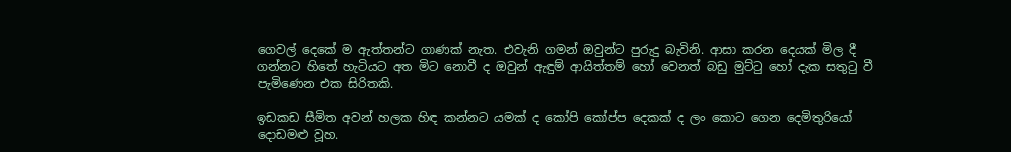ගෙවල් දෙකේ ම ඇත්තන්ට ගාණක් නැත. එවැනි ගමන් ඔවුන්ට පුරුදු බැවිනි. ආසා කරන දෙයක් මිල දී ගන්නට හිතේ හැටියට අත මිට නොවී ද ඔවුන් ඇඳුම් ආයිත්තම් හෝ වෙනත් බඩු මුට්ටු හෝ දැක සතුටු වී පැමිණෙන එක සිරිතකි.

ඉඩකඩ සීමිත අවන් හලක හිඳ කන්නට යමක් ද කෝපි කෝප්ප දෙකක් ද ලං කොට ගෙන දෙමිතුරියෝ දොඩමළු වූහ.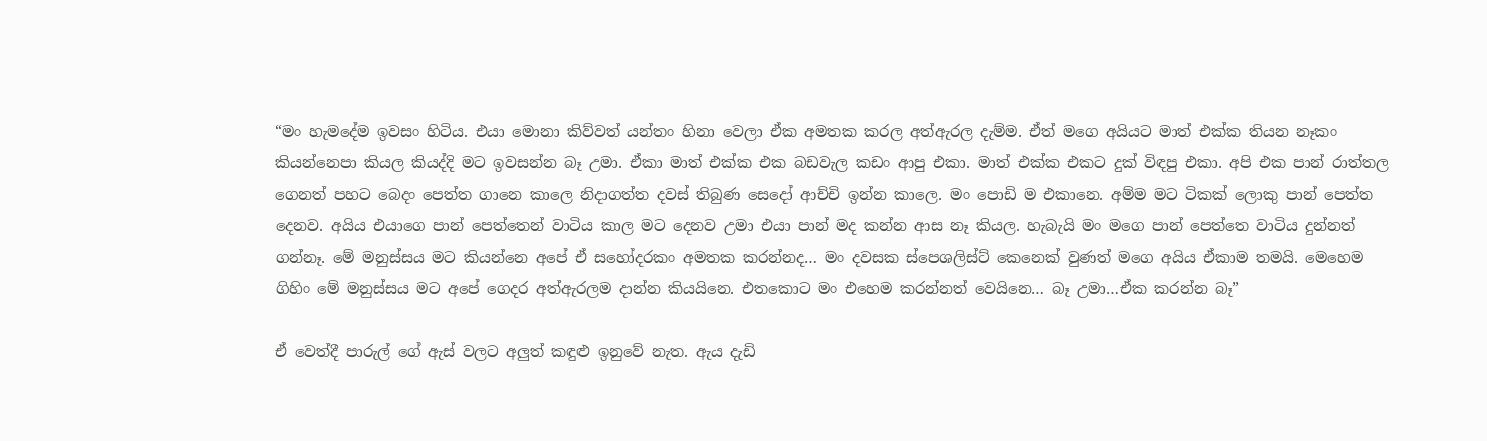“මං හැමදේම ඉවසං හිටිය. එයා මොනා කිව්වත් යන්තං හිනා වෙලා ඒක අමතක කරල අත්ඇරල දැම්ම. ඒත් මගෙ අයියට මාත් එක්ක තියන නෑකං කියන්නෙපා කියල කියද්දි මට ඉවසන්න බෑ උමා. ඒකා මාත් එක්ක එක බඩවැල කඩං ආපු එකා. මාත් එක්ක එකට දුක් විඳපු එකා. අපි එක පාන් රාත්තල ගෙනත් පහට බෙදං පෙත්ත ගානෙ කාලෙ නිදාගත්ත දවස් තිබුණ සෙදෝ ආච්චි ඉන්න කාලෙ. මං පොඩි ම එකානෙ. අම්ම මට ටිකක් ලොකු පාන් පෙත්ත දෙනව. අයිය එයාගෙ පාන් පෙත්තෙන් වාටිය කාල මට දෙනව උමා එයා පාන් මද කන්න ආස නෑ කියල. හැබැයි මං මගෙ පාන් පෙත්තෙ වාටිය දුන්නත් ගන්නෑ. මේ මනුස්සය මට කියන්නෙ අපේ ඒ සහෝදරකං අමතක කරන්නද… මං දවසක ස්පෙශලිස්ට් කෙනෙක් වුණත් මගෙ අයිය ඒකාම තමයි. මෙහෙම ගිහිං මේ මනුස්සය මට අපේ ගෙදර අත්ඇරලම දාන්න කියයිනෙ. එතකොට මං එහෙම කරන්නත් වෙයිනෙ… බෑ උමා…ඒක කරන්න බෑ”

ඒ වෙත්දී පාරුල් ගේ ඇස් වලට අලුත් කඳුළු ඉනුවේ නැත. ඇය දැඩි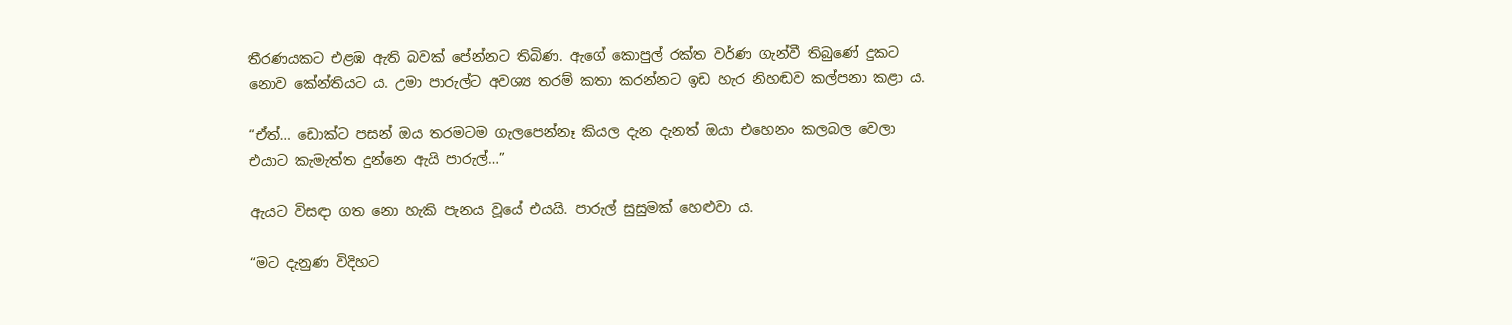තීරණයකට එළඹ ඇති බවක් පේන්නට තිබිණ. ඇගේ කොපුල් රක්ත වර්ණ ගැන්වී තිබුණේ දුකට නොව කේන්තියට ය. උමා පාරුල්ට අවශ්‍ය තරම් කතා කරන්නට ඉඩ හැර නිහඬව කල්පනා කළා ය.

“ඒත්… ඩොක්ට පසන් ඔය තරමටම ගැලපෙන්නෑ කියල දැන දැනත් ඔයා එහෙනං කලබල වෙලා එයාට කැමැත්ත දුන්නෙ ඇයි පාරුල්…”

ඇයට විසඳා ගත නො හැකි පැනය වූයේ එයයි. පාරුල් සුසුමක් හෙළුවා ය.

“මට දැනුණ විදිහට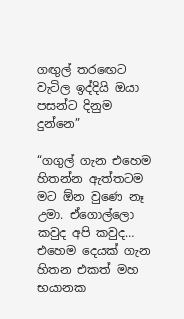ගඟුල් තරඟෙට වැටිල ඉද්දියි ඔයා පසන්ට දිනුම දුන්නෙ”

“ගගුල් ගැන එහෙම හිතන්න ඇත්තටම මට ඕන වුණෙ නෑ උමා. ඒගොල්ලො කවුද අපි කවුද… එහෙම දෙයක් ගැන හිතන එකත් මහ භයානක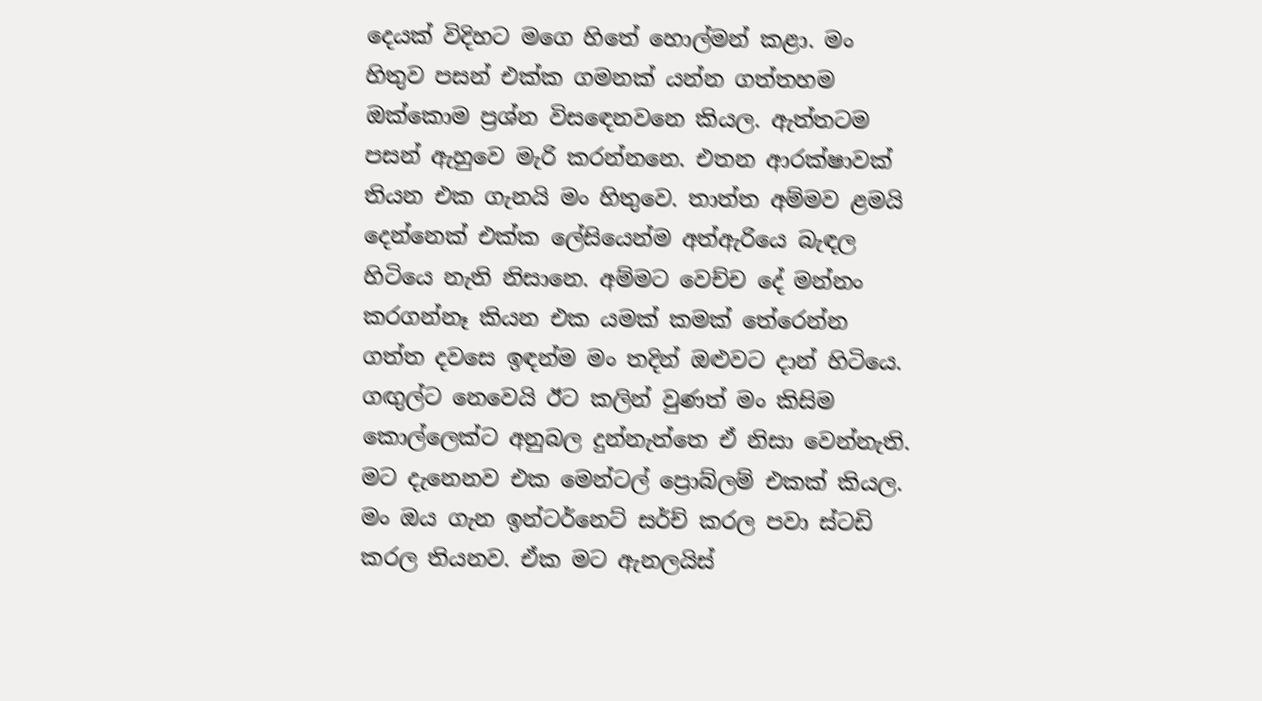දෙයක් විදිහට මගෙ හිතේ හොල්මන් කළා. මං හිතුව පසන් එක්ක ගමනක් යන්න ගත්තහම ඔක්කොම ප්‍රශ්න විසඳෙනවනෙ කියල. ඇත්තටම පසන් ඇහුවෙ මැරි කරන්නනෙ. එතන ආරක්ෂාවක් තියන එක ගැනයි මං හිතුවෙ. තාත්ත අම්මව ළමයි දෙන්නෙක් එක්ක ලේසියෙන්ම අත්ඇරියෙ බැඳල හිටියෙ නැති නිසානෙ. අම්මට වෙච්ච දේ මන්නං කරගන්නෑ කියන එක යමක් කමක් තේරෙන්න ගත්ත දවසෙ ඉඳන්ම මං තදින් ඔළුවට දාන් හිටියෙ. ගඟුල්ට නෙවෙයි ඊට කලින් වුණත් මං කිසිම කොල්ලෙක්ට අනුබල දුන්නැත්තෙ ඒ නිසා වෙන්නැති. මට දැනෙනව එක මෙන්ටල් ප්‍රොබ්ලම් එකක් කියල. මං ඔය ගැන ඉන්ටර්නෙට් සර්ච් කරල පවා ස්ටඩි කරල තියනව. ඒක මට ඇනලයිස්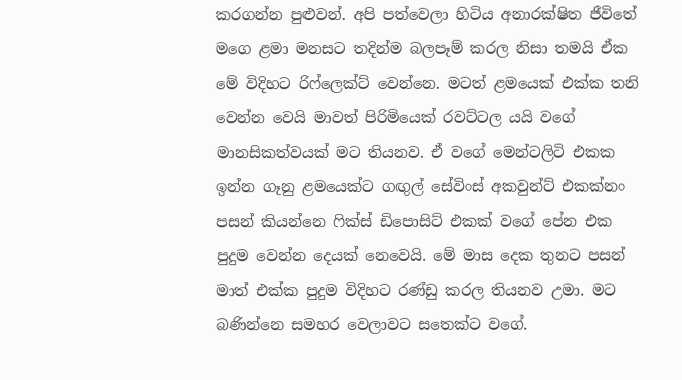කරගන්න පුළුවන්. අපි පත්වෙලා හිටිය අනාරක්ෂිත ජීවිතේ මගෙ ළමා මනසට තදින්ම බලපෑම් කරල නිසා තමයි ඒක මේ විදිහට රිෆ්ලෙක්ට් වෙන්නෙ. මටත් ළමයෙක් එක්ක තනි වෙන්න වෙයි මාවත් පිරිමියෙක් රවට්ටල යයි වගේ මානසිකත්වයක් මට තියනව. ඒ වගේ මෙන්ටලිටි එකක ඉන්න ගෑනු ළමයෙක්ට ගඟුල් සේවිංස් අකවුන්ට් එකක්නං පසන් කියන්නෙ ෆික්ස් ඩිපොසිට් එකක් වගේ පේන එක පුදුම වෙන්න දෙයක් නෙවෙයි. මේ මාස දෙක තුනට පසන් මාත් එක්ක පුදුම විදිහට රණ්ඩු කරල තියනව උමා. මට බණින්නෙ සමහර වෙලාවට සතෙක්ට වගේ.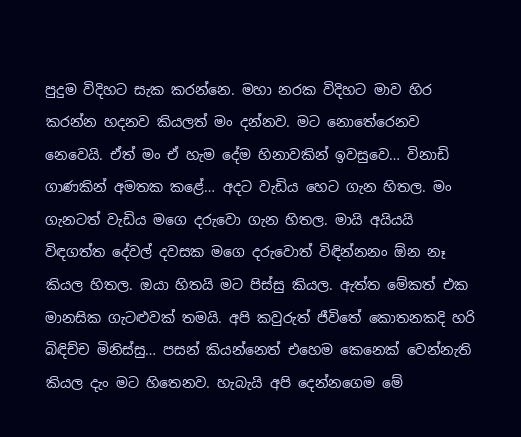පුදුම විදිහට සැක කරන්නෙ. මහා නරක විදිහට මාව හිර කරන්න හදනව කියලත් මං දන්නව. මට නොතේරෙනව නෙවෙයි. ඒත් මං ඒ හැම දේම හිනාවකින් ඉවසුවෙ… විනාඩි ගාණකින් අමතක කළේ… අදට වැඩිය හෙට ගැන හිතල. මං ගැනටත් වැඩිය මගෙ දරුවො ගැන හිතල. මායි අයියයි විඳගත්ත දේවල් දවසක මගෙ දරුවොත් විඳින්නනං ඕන නෑ කියල හිතල. ඔයා හිතයි මට පිස්සු කියල. ඇත්ත මේකත් එක මානසික ගැටළුවක් තමයි. අපි කවුරුත් ජීවිතේ කොතනකදි හරි බිඳිච්ච මිනිස්සු… පසන් කියන්නෙත් එහෙම කෙනෙක් වෙන්නැති කියල දැං මට හිතෙනව. හැබැයි අපි දෙන්නගෙම මේ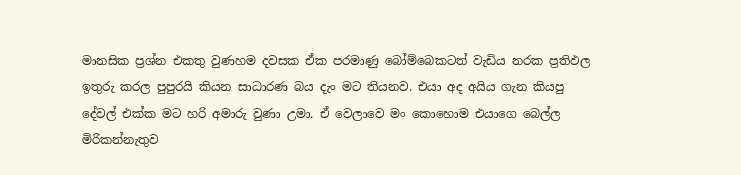මානසික ප්‍රශ්න එකතු වුණහම දවසක ඒක පරමාණු බෝම්බෙකටත් වැඩිය නරක ප්‍රතිඵල ඉතුරු කරල පුපුරයි කියන සාධාරණ බය දැං මට තියනව. එයා අද අයිය ගැන කියපු දේවල් එක්ක මට හරි අමාරු වුණා උමා. ඒ වෙලාවෙ මං කොහොම එයාගෙ බෙල්ල මිරිකන්නැතුව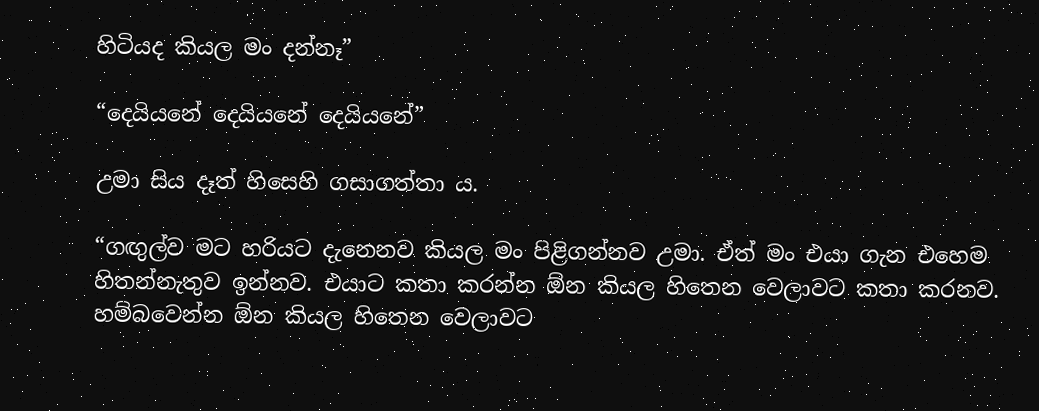හිටියද කියල මං දන්නෑ”

“දෙයියනේ දෙයියනේ දෙයියනේ”

උමා සිය දෑත් හිසෙහි ගසාගත්තා ය.

“ගඟුල්ව මට හරියට දැනෙනව කියල මං පිළිගන්නව උමා. ඒත් මං එයා ගැන එහෙම හිතන්නැතුව ඉන්නව. එයාට කතා කරන්න ඕන කියල හිතෙන වෙලාවට කතා කරනව. හම්බවෙන්න ඕන කියල හිතෙන වෙලාවට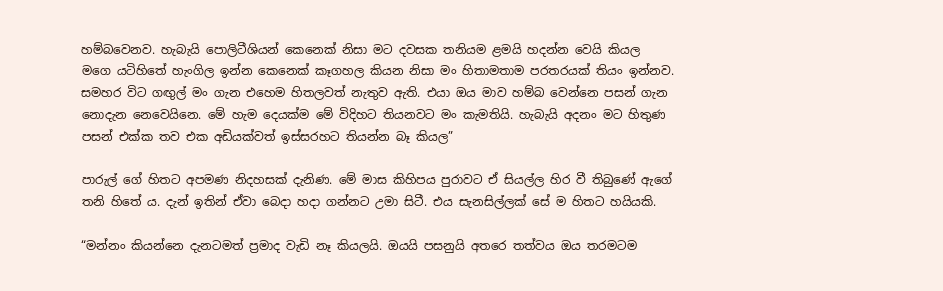හම්බවෙනව. හැබැයි පොලිටීශියන් කෙනෙක් නිසා මට දවසක තනියම ළමයි හදන්න වෙයි කියල මගෙ යටිහිතේ හැංගිල ඉන්න කෙනෙක් කෑගහල කියන නිසා මං හිතාමතාම පරතරයක් තියං ඉන්නව. සමහර විට ගඟුල් මං ගැන එහෙම හිතලවත් නැතුව ඇති. එයා ඔය මාව හම්බ වෙන්නෙ පසන් ගැන නොදැන නෙවෙයිනෙ. මේ හැම දෙයක්ම මේ විදිහට තියනවට මං කැමතියි. හැබැයි අදනං මට හිතුණ පසන් එක්ක තව එක අඩියක්වත් ඉස්සරහට තියන්න බෑ කියල”

පාරුල් ගේ හිතට අපමණ නිදහසක් දැනිණ. මේ මාස කිහිපය පුරාවට ඒ සියල්ල හිර වී තිබුණේ ඇගේ තනි හිතේ ය. දැන් ඉතින් ඒවා බෙදා හදා ගන්නට උමා සිටී. එය සැනසිල්ලක් සේ ම හිතට හයියකි.

“මන්නං කියන්නෙ දැනටමත් ප්‍රමාද වැඩි නෑ කියලයි. ඔයයි පසනුයි අතරෙ තත්වය ඔය තරමටම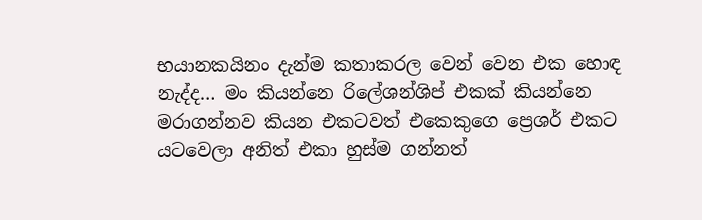භයානකයිනං දැන්ම කතාකරල වෙන් වෙන එක හොඳ නැද්ද… මං කියන්නෙ රිලේශන්ශිප් එකක් කියන්නෙ මරාගන්නව කියන එකටවත් එකෙකුගෙ ප්‍රෙශර් එකට යටවෙලා අනිත් එකා හුස්ම ගන්නත්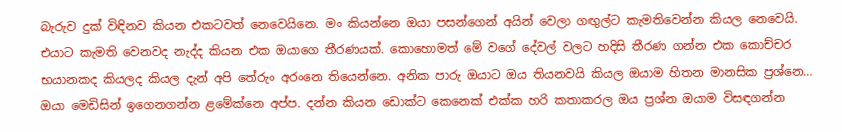බැරුව දුක් විඳිනව කියන එකටවත් නෙවෙයිනෙ. මං කියන්නෙ ඔයා පසන්ගෙන් අයින් වෙලා ගඟුල්ට කැමතිවෙන්න කියල නෙවෙයි. එයාට කැමති වෙනවද නැද්ද කියන එක ඔයාගෙ තීරණයක්. කොහොමත් මේ වගේ දේවල් වලට හදිසි තීරණ ගන්න එක කොච්චර භයානකද කියලද කියල දැන් අපි තේරුං අරංනෙ තියෙන්නෙ. අනික පාරු ඔයාට ඔය තියනවයි කියල ඔයාම හිතන මානසික ප්‍රශ්නෙ… ඔයා මෙඩිසින් ඉගෙනගන්න ළමේක්නෙ අප්ප. දන්න කියන ඩොක්ට කෙනෙක් එක්ක හරි කතාකරල ඔය ප්‍රශ්න ඔයාම විසඳගන්න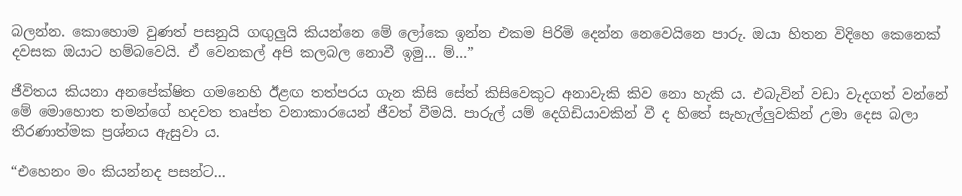බලන්න. කොහොම වුණත් පසනුයි ගඟුලුයි කියන්නෙ මේ ලෝකෙ ඉන්න එකම පිරිමි දෙන්න නෙවෙයිනෙ පාරු. ඔයා හිතන විදිහෙ කෙනෙක් දවසක ඔයාට හම්බවෙයි. ඒ වෙනකල් අපි කලබල නොවී ඉමු… ම්…”

ජීවිතය කියනා අනපේක්ෂිත ගමනෙහි ඊළඟ තත්පරය ගැන කිසි සේත් කිසිවෙකුට අනාවැකි කිව නො හැකි ය. එබැවින් වඩා වැදගත් වන්නේ මේ මොහොත තමන්ගේ හදවත තෘප්ත වනාකාරයෙන් ජීවත් වීමයි. පාරුල් යම් දෙගිඩියාවකින් වී ද හිතේ සැහැල්ලුවකින් උමා දෙස බලා තීරණාත්මක ප්‍රශ්නය ඇසුවා ය.

“එහෙනං මං කියන්නද පසන්ට…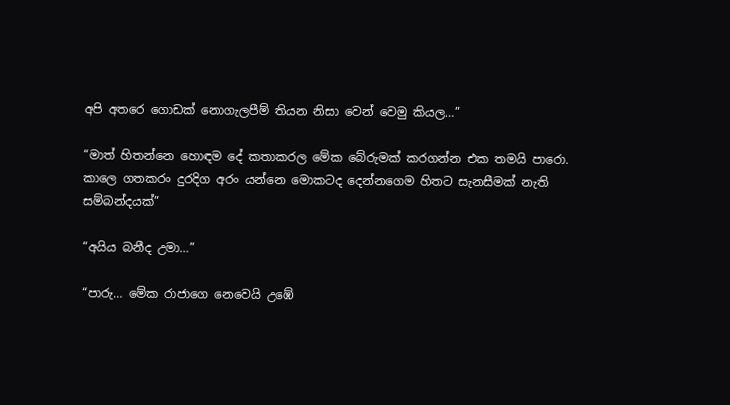අපි අතරෙ ගොඩක් නොගැලපීම් තියන නිසා වෙන් වෙමු කියල…”

“මාත් හිතන්නෙ හොඳම දේ කතාකරල මේක බේරුමක් කරගන්න එක තමයි පාරො. කාලෙ ගතකරං දුරදිග අරං යන්නෙ මොකටද දෙන්නගෙම හිතට සැනසීමක් නැති සම්බන්දයක්”

“අයිය බනීද උමා…”

“පාරු… මේක රාජාගෙ නෙවෙයි උඹේ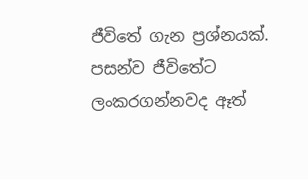ජීවිතේ ගැන ප්‍රශ්නයක්. පසන්ව ජීවිතේට ලංකරගන්නවද ඈත්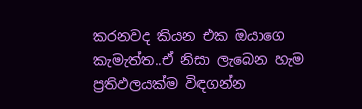කරනවද කියන එක ඔයාගෙ කැමැත්ත..ඒ නිසා ලැබෙන හැම ප්‍රතිඵලයක්ම විඳගන්න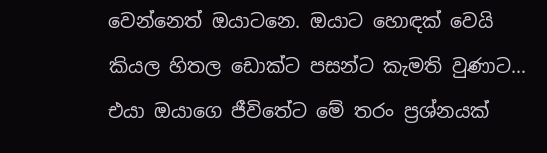වෙන්නෙත් ඔයාටනෙ. ඔයාට හොඳක් වෙයි කියල හිතල ඩොක්ට පසන්ට කැමති වුණාට… එයා ඔයාගෙ ජීවිතේට මේ තරං ප්‍රශ්නයක්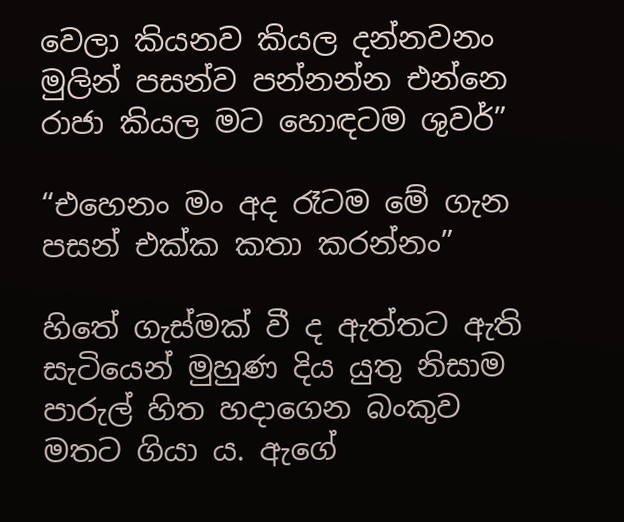වෙලා කියනව කියල දන්නවනං මුලින් පසන්ව පන්නන්න එන්නෙ රාජා කියල මට හොඳටම ශුවර්”

“එහෙනං මං අද රෑටම මේ ගැන පසන් එක්ක කතා කරන්නං”

හිතේ ගැස්මක් වී ද ඇත්තට ඇති සැටියෙන් මුහුණ දිය යුතු නිසාම පාරුල් හිත හදාගෙන බංකුව මතට ගියා ය. ඇගේ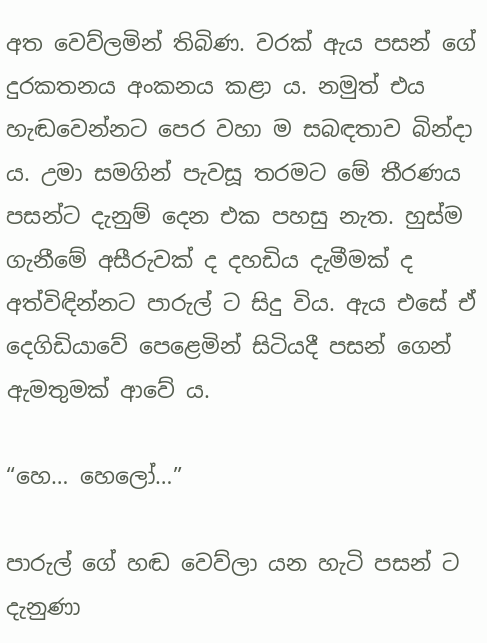අත වෙව්ලමින් තිබිණ. වරක් ඇය පසන් ගේ දුරකතනය අංකනය කළා ය. නමුත් එය හැඬවෙන්නට පෙර වහා ම සබඳතාව බින්දා ය. උමා සමගින් පැවසූ තරමට මේ තීරණය පසන්ට දැනුම් දෙන එක පහසු නැත. හුස්ම ගැනීමේ අසීරුවක් ද දහඩිය දැමීමක් ද අත්විඳින්නට පාරුල් ට සිදු විය. ඇය එසේ ඒ දෙගිඩියාවේ පෙළෙමින් සිටියදී පසන් ගෙන් ඇමතුමක් ආවේ ය.

“හෙ… හෙලෝ…”

පාරුල් ගේ හඬ වෙව්ලා යන හැටි පසන් ට දැනුණා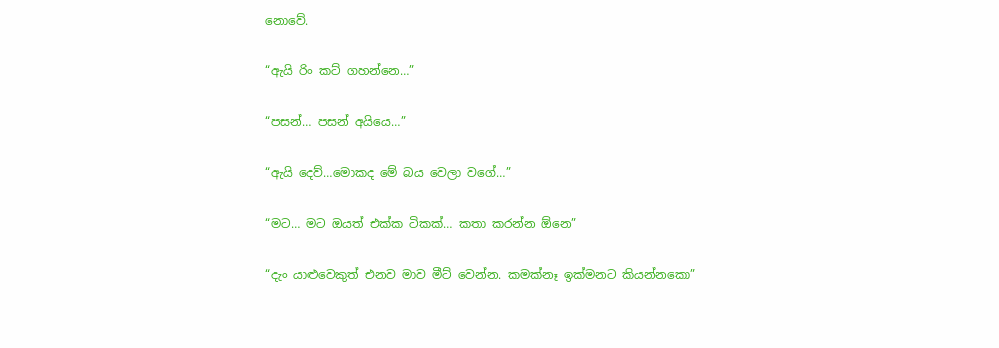නොවේ.

“ඇයි රිං කට් ගහන්නෙ…”

“පසන්… පසන් අයියෙ…”

“ඇයි දෙව්…මොකද මේ බය වෙලා වගේ…”

“මට… මට ඔයත් එක්ක ටිකක්… කතා කරන්න ඕනෙ”

“දැං යාළුවෙකුත් එනව මාව මීට් වෙන්න. කමක්නෑ ඉක්මනට කියන්නකො”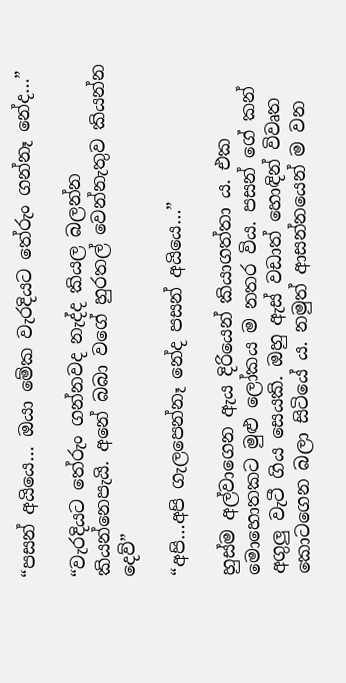“පසන් අයියෙ… ඔයා මේක වැරදියට තේරුං ගන්නෑ නේද…”

“වැරදියට තේරුං ගන්නවද නැද්ද කියල බලන්න කියන්නෙපැයි. අනේ බබා වගේ හුරතල් වෙන්නැතුව කියන්න දෙව්”

“අපි…අපි ගැලපෙන්නෑ නේද පසන් අයියෙ…”

හුස්ම අල්වාගෙන ඇය දිරියෙන් කියාගත්තා ය. එක මොහොතකට මුළු ලෝකය ම නතර විය. පසන් ගේ කන් අගුලු වැටී ගිය සෙයකි. ඔහු ඇස් වඩාත් හොඳින් විවෘත කොටගෙන බලා සිටියේ ය. නමුත් ආසන්නයෙන් ම වන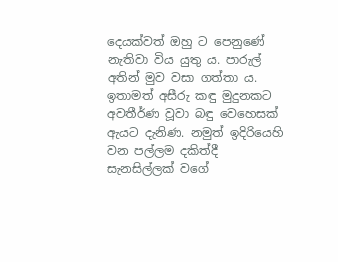දෙයක්වත් ඔහු ට පෙනුණේ නැතිවා විය යුතු ය. පාරුල් අතින් මුව වසා ගත්තා ය. ඉතාමත් අසීරු කඳු මුදුනකට අවතීර්ණ වූවා බඳු වෙහෙසක් ඇයට දැනිණ. නමුත් ඉදිරියෙහි වන පල්ලම දකිත්දී සැනසිල්ලක් වගේ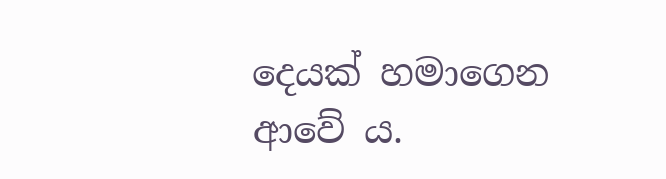දෙයක් හමාගෙන ආවේ ය.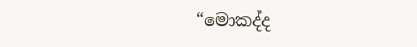“මොකද්ද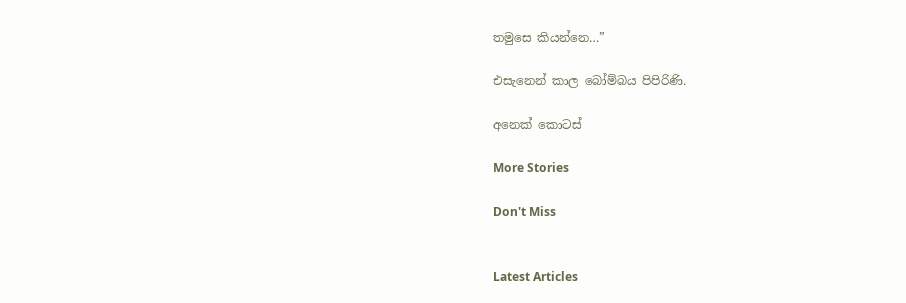තමුසෙ කියන්නෙ…”

එසැනෙන් කාල බෝම්බය පිපිරිණි.

අනෙක් කොටස්

More Stories

Don't Miss


Latest Articles